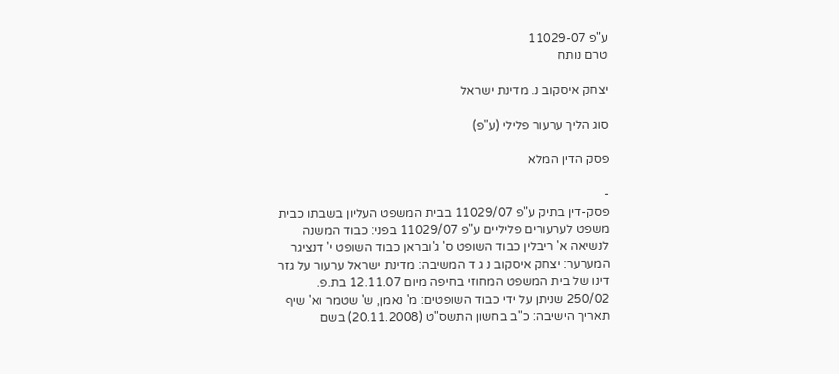ע"פ 11029-07
טרם נותח

יצחק איסקוב נ. מדינת ישראל

סוג הליך ערעור פלילי (ע"פ)

פסק הדין המלא

-
פסק-דין בתיק ע"פ 11029/07 בבית המשפט העליון בשבתו כבית משפט לערעורים פליליים ע"פ 11029/07 בפני: כבוד המשנה לנשיאה א' ריבלין כבוד השופט ס' ג'ובראן כבוד השופט י' דנציגר המערער: יצחק איסקוב נ ג ד המשיבה: מדינת ישראל ערעור על גזר דינו של בית המשפט המחוזי בחיפה מיום 12.11.07 בת.פ. 250/02 שניתן על ידי כבוד השופטים: מ' נאמן, ש' שטמר וא' שיף תאריך הישיבה: כ"ב בחשון התשס"ט (20.11.2008) בשם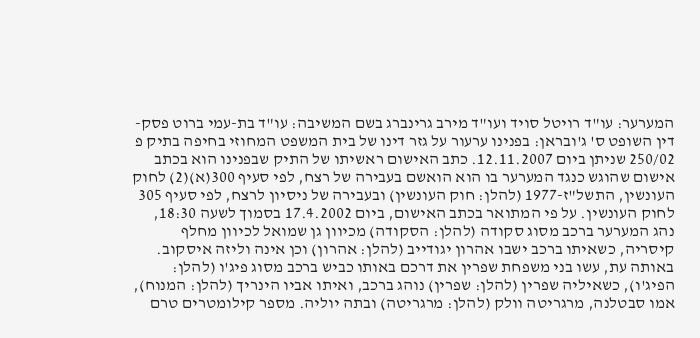המערער: עו"ד רויטל סויד ועו"ד מירב גרינברג בשם המשיבה: עו"ד בת-עמי ברוט פסק-דין השופט ס' ג'ובראן: בפנינו ערעור על גזר דינו של בית המשפט המחוזי בחיפה בתיק פ 250/02 שניתן ביום 12.11.2007. כתב האישום ראשיתו של התיק שבפנינו הוא בכתב אישום שהוגש כנגד המערער בו הוא הואשם בעבירה של רצח, לפי סעיף 300(א)(2) לחוק העונשין, התשל"ז-1977 (להלן: חוק העונשין) ובעבירה של ניסיון לרצח, לפי סעיף 305 לחוק העונשין. על פי המתואר בכתב האישום, ביום 17.4.2002 בסמוך לשעה 18:30, נהג המערער ברכב מסוג סקודה (להלן: הסקודה) מכיוון גן שמואל לכיוון מחלף קיסריה, כשאיתו ברכב ישבו אהרון יגודייב (להלן: אהרון) וכן אינה וליזה איסקוב. באותה עת, עשו בני משפחת שפרין את דרכם באותו כביש ברכב מסוג פיג'ו (להלן: הפיג'ו), כשאיליה שפרין (להלן: שפרין) נוהג ברכב, ואיתו אביו הינריך (להלן: המנוח), אמו סבטלנה, מרגריטה וולק (להלן: מרגריטה) ובתה יוליה. מספר קילומטרים טרם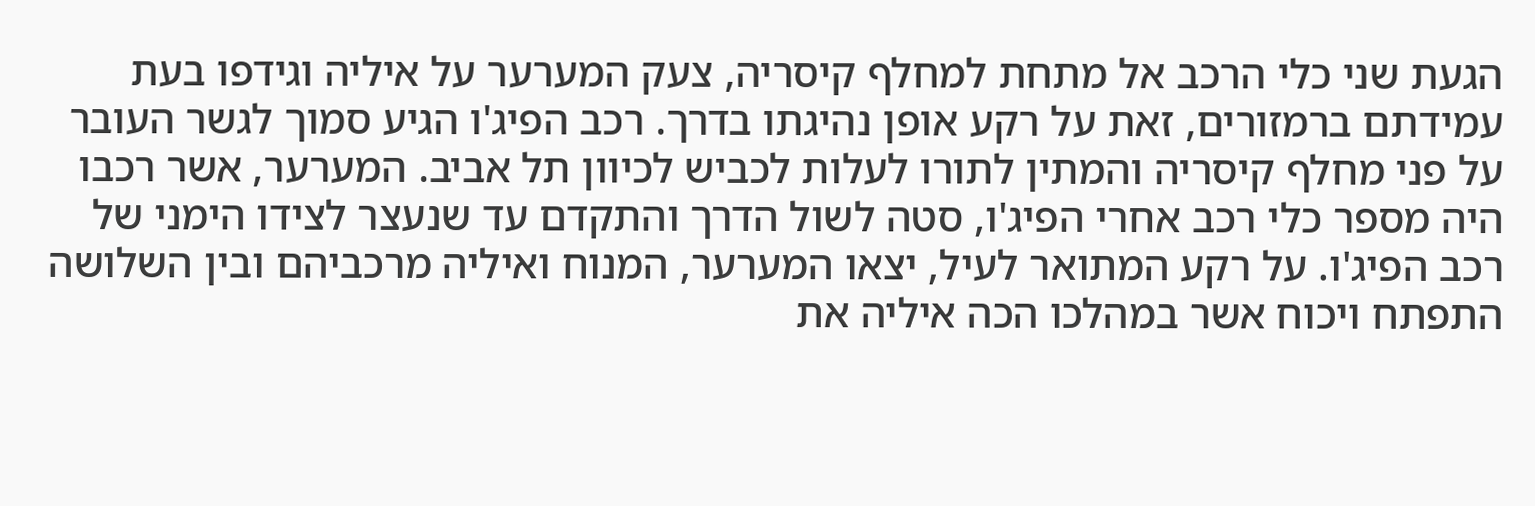הגעת שני כלי הרכב אל מתחת למחלף קיסריה, צעק המערער על איליה וגידפו בעת עמידתם ברמזורים, זאת על רקע אופן נהיגתו בדרך. רכב הפיג'ו הגיע סמוך לגשר העובר על פני מחלף קיסריה והמתין לתורו לעלות לכביש לכיוון תל אביב. המערער, אשר רכבו היה מספר כלי רכב אחרי הפיג'ו, סטה לשול הדרך והתקדם עד שנעצר לצידו הימני של רכב הפיג'ו. על רקע המתואר לעיל, יצאו המערער, המנוח ואיליה מרכביהם ובין השלושה התפתח ויכוח אשר במהלכו הכה איליה את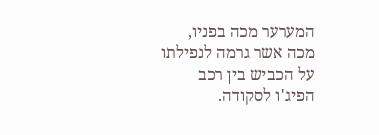המערער מכה בפניו, מכה אשר גרמה לנפילתו על הכביש בין רכב הפיג'ו לסקודה.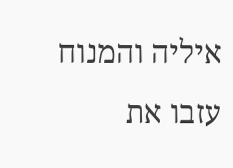איליה והמנוח עזבו את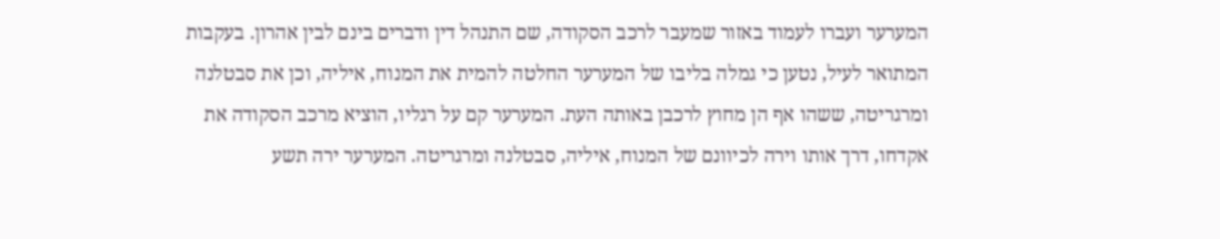המערער ועברו לעמוד באזור שמעבר לרכב הסקודה, שם התנהל דין ודברים בינם לבין אהרון. בעקבות המתואר לעיל, נטען כי גמלה בליבו של המערער החלטה להמית את המנוח, איליה, וכן את סבטלנה ומרגריטה, ששהו אף הן מחוץ לרכבן באותה העת. המערער קם על רגליו, הוציא מרכב הסקודה את אקדחו, דרך אותו וירה לכיוונם של המנוח, איליה, סבטלנה ומרגריטה. המערער ירה תשע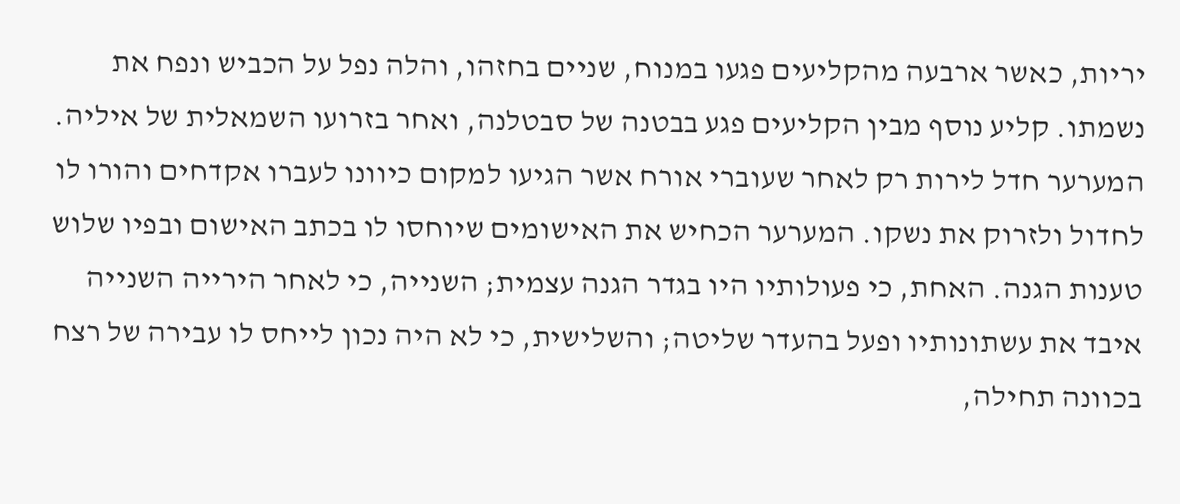יריות, כאשר ארבעה מהקליעים פגעו במנוח, שניים בחזהו, והלה נפל על הכביש ונפח את נשמתו. קליע נוסף מבין הקליעים פגע בבטנה של סבטלנה, ואחר בזרועו השמאלית של איליה. המערער חדל לירות רק לאחר שעוברי אורח אשר הגיעו למקום כיוונו לעברו אקדחים והורו לו לחדול ולזרוק את נשקו. המערער הכחיש את האישומים שיוחסו לו בכתב האישום ובפיו שלוש טענות הגנה. האחת, כי פעולותיו היו בגדר הגנה עצמית; השנייה, כי לאחר הירייה השנייה איבד את עשתונותיו ופעל בהעדר שליטה; והשלישית, כי לא היה נכון לייחס לו עבירה של רצח בכוונה תחילה,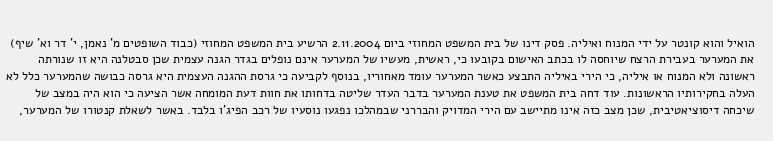הואיל והוא קונטר על ידי המנוח ואיליה. פסק דינו של בית המשפט המחוזי ביום 2.11.2004 הרשיע בית המשפט המחוזי (כבוד השופטים מ' נאמן, י' דר וא' שיף) את המערער בעבירת הרצח שיוחסה לו בכתב האישום בקובעו כי, ראשית, מעשיו של המערער אינם נופלים בגדר הגנה עצמית שכן סבטלנה היא זו שנורתה ראשונה ולא המנוח או איליה, כי הירי באיליה התבצע כאשר המערער עומד מאחוריו, בנוסף לקביעה כי גרסת ההגנה העצמית היא גרסה כבושה שהמערער כלל לא העלה בחקירותיו הראשונות. עוד דחה בית המשפט את טענת המערער בדבר העדר שליטה בדחותו את חוות דעת המומחה אשר הציעה כי הוא היה במצב של שיכחה דיסוציאטיבית, שכן מצב כזה אינו מתיישב עם הירי המדויק והבררני שבמהלכו נפגעו נוסעיו של רכב הפיג'ו בלבד. באשר לשאלת קנטורו של המערער,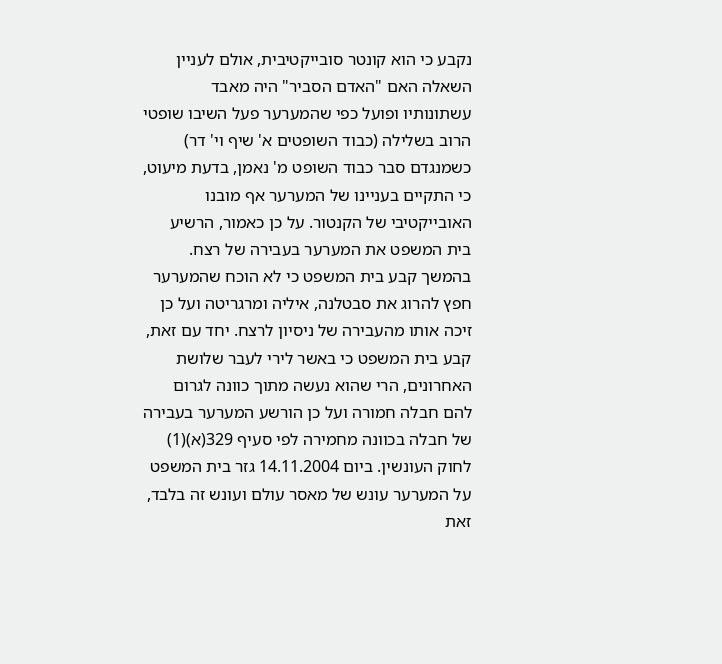נקבע כי הוא קונטר סובייקטיבית, אולם לעניין השאלה האם "האדם הסביר" היה מאבד עשתונותיו ופועל כפי שהמערער פעל השיבו שופטי הרוב בשלילה (כבוד השופטים א' שיף וי' דר) כשמנגדם סבר כבוד השופט מ' נאמן, בדעת מיעוט, כי התקיים בעניינו של המערער אף מובנו האובייקטיבי של הקנטור. על כן כאמור, הרשיע בית המשפט את המערער בעבירה של רצח. בהמשך קבע בית המשפט כי לא הוכח שהמערער חפץ להרוג את סבטלנה, איליה ומרגריטה ועל כן זיכה אותו מהעבירה של ניסיון לרצח. יחד עם זאת, קבע בית המשפט כי באשר לירי לעבר שלושת האחרונים, הרי שהוא נעשה מתוך כוונה לגרום להם חבלה חמורה ועל כן הורשע המערער בעבירה של חבלה בכוונה מחמירה לפי סעיף 329(א)(1) לחוק העונשין. ביום 14.11.2004 גזר בית המשפט על המערער עונש של מאסר עולם ועונש זה בלבד, זאת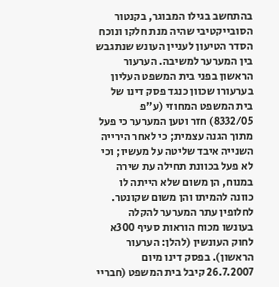בהתחשב בגילו המבוגר, בקנטור הסובייקטיבי שהיה מנת חלקו ונוכח הסדר הטיעון לעניין העונש שנתגבש בין המערער למשיבה. הערעור הראשון בפני בית המשפט העליון בערעורו שכוון כנגד פסק דינו של בית המשפט המחוזי (ע"פ 8332/05) חזר וטען המערער כי פעל מתוך הגנה עצמית; כי לאחר הירייה השנייה איבד שליטה על מעשיו; וכי לא פעל בכוונת תחילה עת שירה במנוח, הן משום שלא הייתה לו כוונה להמיתו והן משום שקונטר. לחלופין עתר המערער להקלה בעונשו מכוח הוראות סעיף 300א לחוק העונשין (להלן: הערעור הראשון). בפסק דינו מיום 26.7.2007 קיבל בית המשפט (חבריי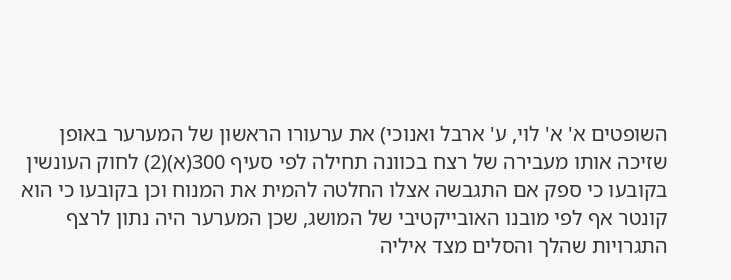השופטים א' א' לוי, ע' ארבל ואנוכי) את ערעורו הראשון של המערער באופן שזיכה אותו מעבירה של רצח בכוונה תחילה לפי סעיף 300(א)(2) לחוק העונשין בקובעו כי ספק אם התגבשה אצלו החלטה להמית את המנוח וכן בקובעו כי הוא קונטר אף לפי מובנו האובייקטיבי של המושג, שכן המערער היה נתון לרצף התגרויות שהלך והסלים מצד איליה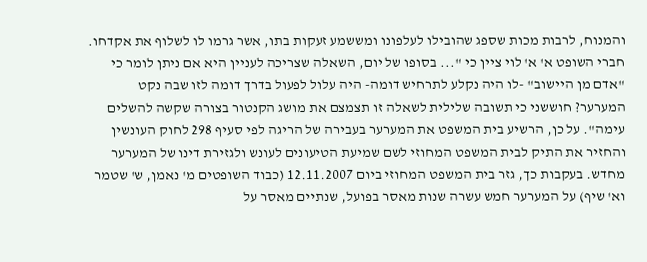והמנוח, לרבות מכות שספג שהובילו לעלפונו ומששמע זעקות בתו, אשר גרמו לו לשלוף את אקדחו. חברי השופט א' א' לוי ציין כי "... בסופו של יום, השאלה שצריכה לעניין היא אם ניתן לומר כי "אדם מן היישוב" -לו היה נקלע לתרחיש דומה- היה עלול לפעול בדרך דומה לזו שבה נקט המערער? חוששני כי תשובה שלילית לשאלה זו תצמצם את מושג הקנטור בצורה שקשה להשלים עימה". על כן, הרשיע בית המשפט את המערער בעבירה של הריגה לפי סעיף 298 לחוק העונשין והחזיר את התיק לבית המשפט המחוזי לשם שמיעת הטיעונים לעונש ולגזירת דינו של המערער מחדש. בעקבות כך, גזר בית המשפט המחוזי ביום 12.11.2007 (כבוד השופטים מ' נאמן, ש' שטמר וא' שיף) על המערער חמש עשרה שנות מאסר בפועל, שנתיים מאסר על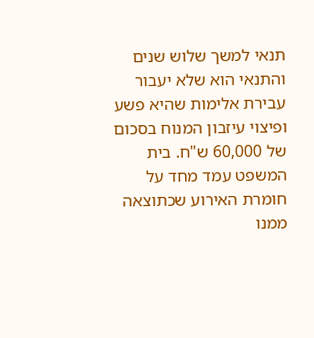תנאי למשך שלוש שנים והתנאי הוא שלא יעבור עבירת אלימות שהיא פשע ופיצוי עיזבון המנוח בסכום של 60,000 ש"ח. בית המשפט עמד מחד על חומרת האירוע שכתוצאה ממנו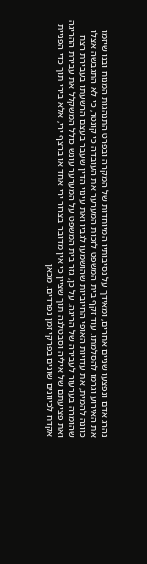נהרג אדם ונפצעו שניים אחרים, ומאידך על נסיבותיו המיוחדות של המקרה ובפרט התנהגות המנוח ובנו שיזמו את האירוע וגרמו להסלמתו. עוד זקף בית המשפט לזכות המערער את העובדה כי קונטר, כי לא התגבשה אצלו כוונה להמית, את עדויות האופי החיוביות שהושמעו לגביו ואת עינוי הדין שעבר בעצם הרשעתו בעבירת רצח שהומרה בערעור לעבירה של הריגה. על כן, גזר בית המשפט על המערער עונש כולל המשקלל את עבירת ההריגה ואת פציעתם של איליה וסבטלנה תוך שציין כי אין מדובר בצרור ירי אחד או ברצף ירי, אלא בירי תוך כדי הפניית אקדח לכיוונים שונים בפרקי זמן נפרדים. מכאן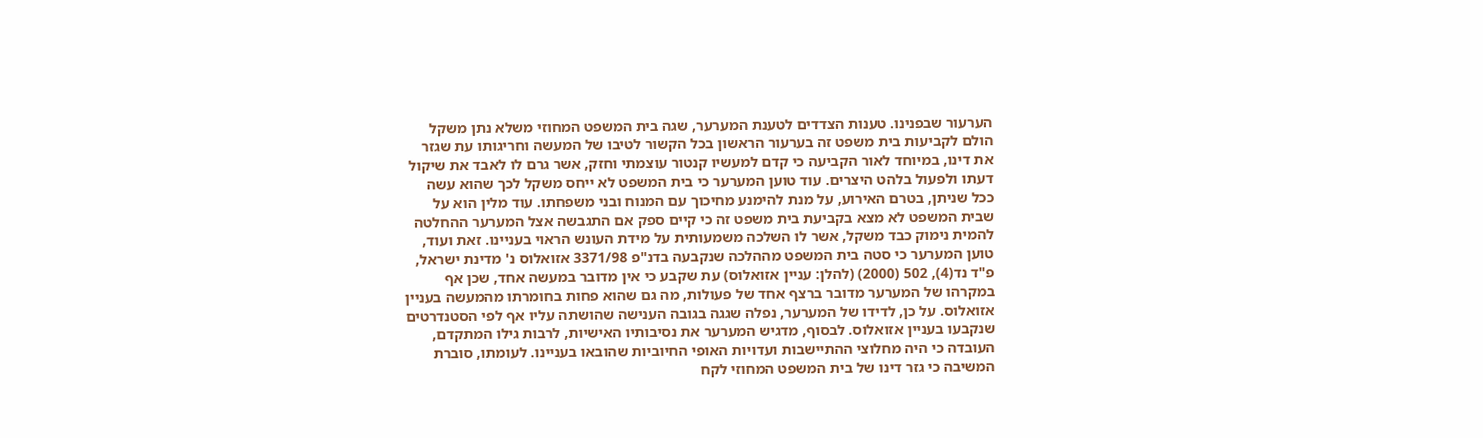הערעור שבפנינו. טענות הצדדים לטענת המערער, שגה בית המשפט המחוזי משלא נתן משקל הולם לקביעות בית משפט זה בערעור הראשון בכל הקשור לטיבו של המעשה וחריגותו עת שגזר את דינו, במיוחד לאור הקביעה כי קדם למעשיו קנטור עוצמתי וחזק, אשר גרם לו לאבד את שיקול דעתו ולפעול בלהט היצרים. עוד טוען המערער כי בית המשפט לא ייחס משקל לכך שהוא עשה ככל שניתן, בטרם האירוע, על מנת להימנע מחיכוך עם המנוח ובני משפחתו. עוד מלין הוא על שבית המשפט לא מצא בקביעת בית משפט זה כי קיים ספק אם התגבשה אצל המערער ההחלטה להמית נימוק כבד משקל, אשר לו השלכה משמעותית על מידת העונש הראוי בעניינו. זאת ועוד, טוען המערער כי סטה בית המשפט מההלכה שנקבעה בדנ"פ 3371/98 אזואלוס נ' מדינת ישראל, פ"ד נד(4), 502 (2000) (להלן: עניין אזואלוס) עת שקבע כי אין מדובר במעשה אחד, שכן אף במקרהו של המערער מדובר ברצף אחד של פעולות, מה גם שהוא פחות בחומרתו מהמעשה בעניין אזואלוס. על כן, לדידו של המערער, נפלה שגגה בגובה הענישה שהושתה עליו אף לפי הסטנדרטים שנקבעו בעניין אזואלוס. לבסוף, מדגיש המערער את נסיבותיו האישיות, לרבות גילו המתקדם, העובדה כי היה מחלוצי ההתיישבות ועדויות האופי החיוביות שהובאו בעניינו. לעומתו, סוברת המשיבה כי גזר דינו של בית המשפט המחוזי לקח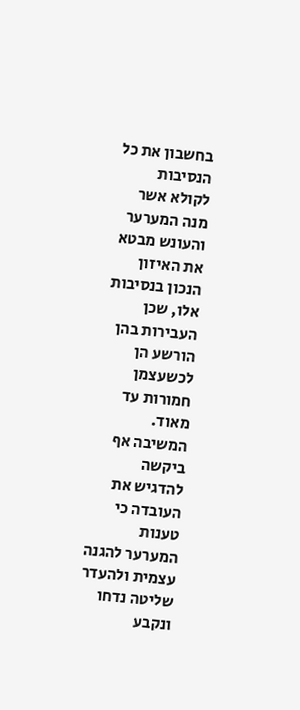בחשבון את כל הנסיבות לקולא אשר מנה המערער והעונש מבטא את האיזון הנכון בנסיבות אלו, שכן העבירות בהן הורשע הן לכשעצמן חמורות עד מאוד. המשיבה אף ביקשה להדגיש את העובדה כי טענות המערער להגנה עצמית ולהעדר שליטה נדחו ונקבע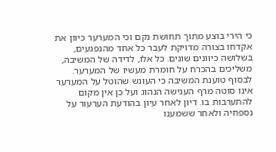כי הירי בוצע מתוך תחושת נקם וכי המערער כיוון את אקדחו בצורה מדויקת לעבר כל אחד מהנפגעים, בשלושה כיוונים שונים. כל אלו, לדידה של המשיבה, משליכים בהכרח על חומרת מעשיו של המערער. לבסוף טוענת המשיבה כי העונש שהוטל על המערער אינו סוטה מרף הענישה הנהוג ועל כן אין מקום להתערבות בו. דיון לאחר עיון בהודעת הערעור על נספחיה ולאחר ששמענו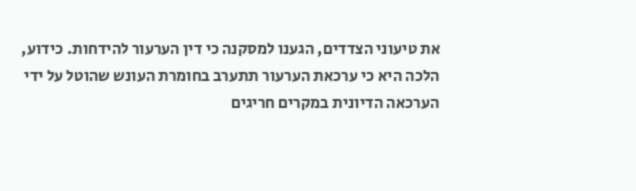את טיעוני הצדדים, הגענו למסקנה כי דין הערעור להידחות. כידוע, הלכה היא כי ערכאת הערעור תתערב בחומרת העונש שהוטל על ידי הערכאה הדיונית במקרים חריגים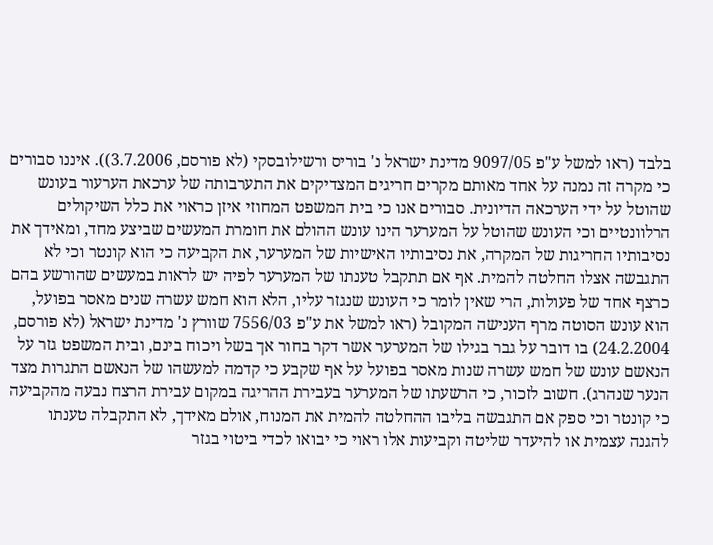בלבד (ראו למשל ע"פ 9097/05 מדינת ישראל נ' בוריס ורשילובסקי (לא פורסם, 3.7.2006)). איננו סבורים כי מקרה זה נמנה על אחד מאותם מקרים חריגים המצדיקים את התערבותה של ערכאת הערעור בעונש שהוטל על ידי הערכאה הדיונית. סבורים אנו כי בית המשפט המחוזי איזן כראוי את כלל השיקולים הרלוונטיים וכי העונש שהוטל על המערער הינו עונש ההולם את חומרת המעשים שביצע מחד, ומאידך את נסיבותיו החריגות של המקרה, את נסיבותיו האישיות של המערער, את הקביעה כי הוא קונטר וכי לא התגבשה אצלו החלטה להמית. אף אם תתקבל טענתו של המערער לפיה יש לראות במעשים שהורשע בהם כרצף אחד של פעולות, הרי שאין לומר כי העונש שנגזר עליו, הלא הוא חמש עשרה שנים מאסר בפועל, הוא עונש הסוטה מרף הענישה המקובל (ראו למשל את ע"פ 7556/03 שוורץ נ' מדינת ישראל (לא פורסם, 24.2.2004) בו דובר על גבר בגילו של המערער אשר דקר בחור אך בשל ויכוח בינם, ובית המשפט גזר על הנאשם עונש של חמש עשרה שנות מאסר בפועל על אף שקבע כי קדמה למעשהו של הנאשם התגרות מצד הנער שנהרג). חשוב לזכור, כי הרשעתו של המערער בעבירת ההריגה במקום עבירת הרצח נבעה מהקביעה כי קונטר וכי ספק אם התגבשה בליבו ההחלטה להמית את המנוח, אולם מאידך, לא התקבלה טענתו להגנה עצמית או להיעדר שליטה וקביעות אלו ראוי כי יבואו לכדי ביטוי בגזר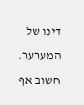דינו של המערער. חשוב אף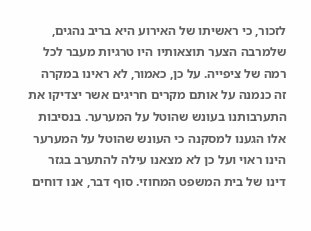לזכור, כי ראשיתו של האירוע היא בריב נהגים, שלמרבה הצער תוצאותיו היו טרגיות מעבר לכל רמה של ציפייה. על כן, כאמור, לא ראינו במקרה זה כנמנה על אותם מקרים חריגים אשר יצדיקו את התערבותנו בעונש שהוטל על המערער. בנסיבות אלו הגענו למסקנה כי העונש שהוטל על המערער הינו ראוי ועל כן לא מצאנו עילה להתערב בגזר דינו של בית המשפט המחוזי. סוף דבר, אנו דוחים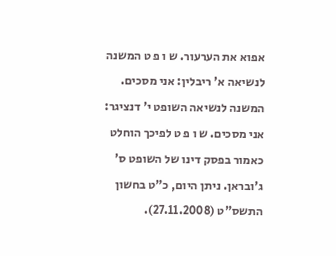אפוא את הערעור. ש ו פ ט המשנה לנשיאה א' ריבלין: אני מסכים. המשנה לנשיאה השופט י' דנציגר: אני מסכים. ש ו פ ט לפיכך הוחלט כאמור בפסק דינו של השופט ס' ג'ובראן. ניתן היום, כ"ט בחשון התשס"ט (27.11.2008).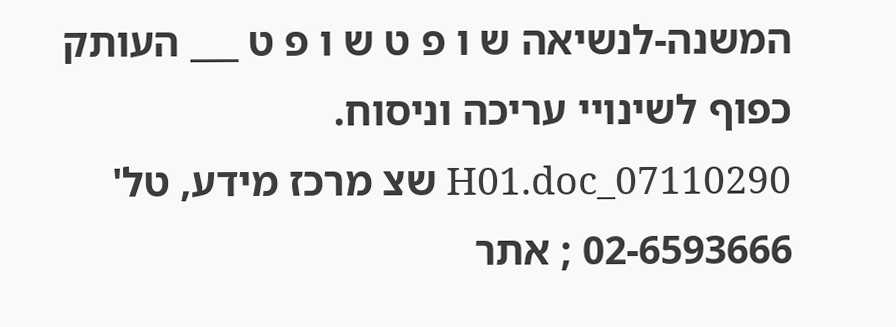המשנה-לנשיאה ש ו פ ט ש ו פ ט ___ העותק כפוף לשינויי עריכה וניסוח. 07110290_H01.doc שצ מרכז מידע, טל' 02-6593666 ; אתר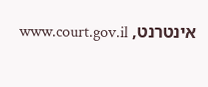אינטרנט, www.court.gov.il